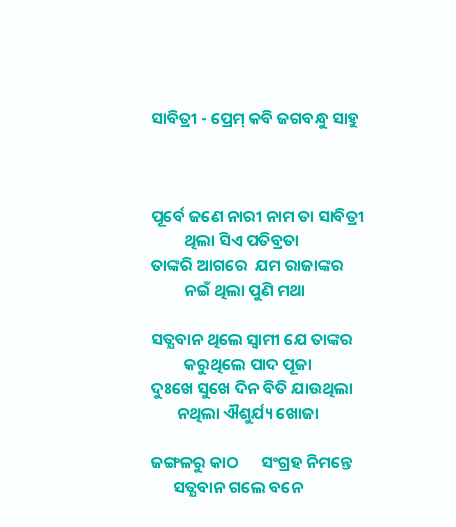ସାବିତ୍ରୀ - ପ୍ରେମ୍ କବି ଜଗବନ୍ଧୁ ସାହୁ



ପୂର୍ବେ ଜଣେ ନାରୀ ନାମ ତା ସାବିତ୍ରୀ
         ଥିଲା ସିଏ ପତିବ୍ରତା
ତାଙ୍କରି ଆଗରେ  ଯମ ରାଜାଙ୍କର
         ନଇଁ ଥିଲା ପୁଣି ମଥା

ସତ୍ଯବାନ ଥିଲେ ସ୍ବାମୀ ଯେ ତାଙ୍କର
         କରୁଥିଲେ ପାଦ ପୂଜା
ଦୁଃଖେ ସୁଖେ ଦିନ ବିତି ଯାଉଥିଲା
       ନଥିଲା ଐଶୁର୍ଯ୍ୟ ଖୋଜା

ଜଙ୍ଗଳରୁ କାଠ      ସଂଗ୍ରହ ନିମନ୍ତେ
      ସତ୍ଯବାନ ଗଲେ ବନେ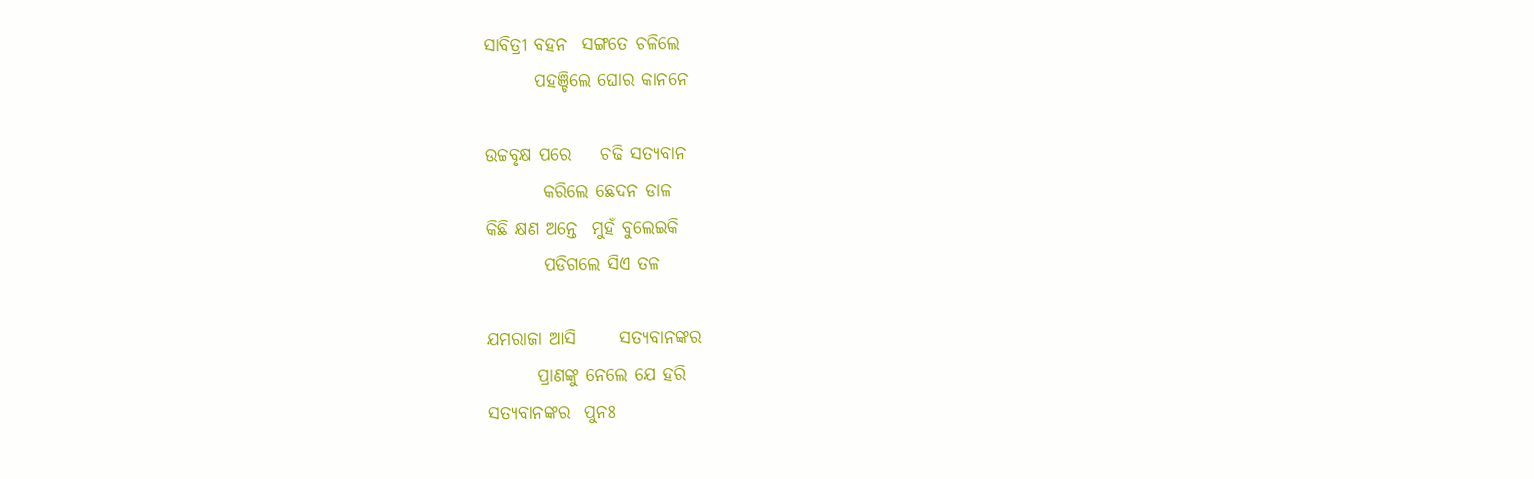ସାବିତ୍ରୀ ବହନ  ସଙ୍ଗତେ ଚଳିଲେ
       ପହଞ୍ଚିଲେ ଘୋର କାନନେ

ଉଚ୍ଚବୃକ୍ଷ ପରେ    ଚଢି ସତ୍ଯବାନ
        କରିଲେ ଛେଦନ ଡାଳ
କିଛି କ୍ଷଣ ଅନ୍ତେ  ମୁହଁ ବୁଲେଇକି
        ପଡିଗଲେ ସିଏ ତଳ

ଯମରାଜା ଆସି      ସତ୍ଯବାନଙ୍କର
       ପ୍ରାଣଙ୍କୁ ନେଲେ ଯେ ହରି
ସତ୍ଯବାନଙ୍କର  ପୁନଃ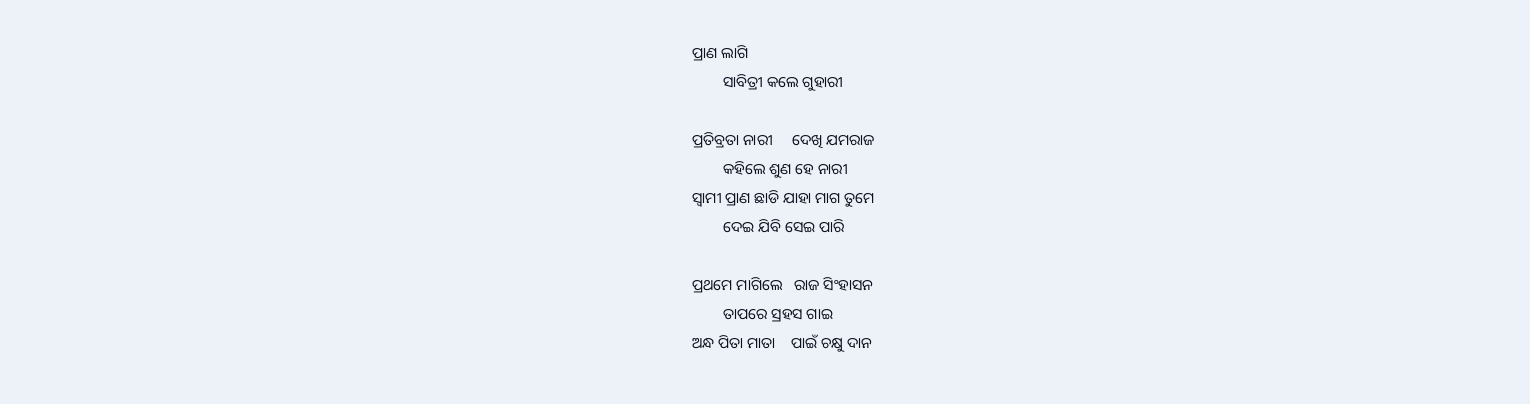ପ୍ରାଣ ଲାଗି
        ସାବିତ୍ରୀ କଲେ ଗୁହାରୀ

ପ୍ରତିବ୍ରତା ନାରୀ     ଦେଖି ଯମରାଜ
        କହିଲେ ଶୁଣ ହେ ନାରୀ
ସ୍ବାମୀ ପ୍ରାଣ ଛାଡି ଯାହା ମାଗ ତୁମେ
        ଦେଇ ଯିବି ସେଇ ପାରି

ପ୍ରଥମେ ମାଗିଲେ   ରାଜ ସିଂହାସନ
        ତାପରେ ସ୍ରହସ ଗାଇ
ଅନ୍ଧ ପିତା ମାତା    ପାଇଁ ଚକ୍ଷୁ ଦାନ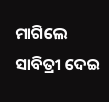ମାଗିଲେ ସାବିତ୍ରୀ ଦେଇ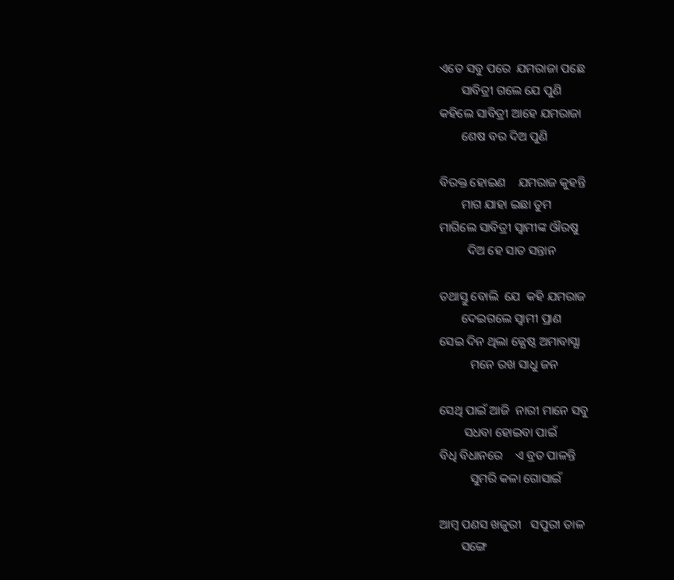ଏତେ ସବୁ ପରେ  ଯମରାଜା ପଛେ
       ସାବିତ୍ରୀ ଗଲେ ଯେ ପୁଣି
କହିଲେ ସାବିତ୍ରୀ ଆହେ ଯମରାଜା
       ଶେଷ ବର ଦିଅ ପୁଣି

ବିରକ୍ତ ହୋଇଣ    ଯମରାଜ କୁହନ୍ତି
       ମାଗ ଯାହା ଇଛା ତୁମ
ମାଗିଲେ ସାବିତ୍ରୀ ସ୍ବାମୀଙ୍କ ଔରଷୁ
         ଦିଅ ହେ ସାତ ସନ୍ତାନ

ତଥାସ୍ତୁ ବୋଲି  ଯେ  କହି ଯମରାଜ
       ଦେଇଗଲେ ସ୍ବାମୀ ପ୍ରାଣ
ସେଇ ଦିନ ଥିଲା ଜ୍ଯେଷ୍ଠ ଅମାବାସ୍ଯା
          ମନେ ରଖ ସାଧୁ ଜନ

ସେଥି ପାଇଁ ଆଜି  ନାରୀ ମାନେ ସବୁ
        ସଧବା ହୋଇବା ପାଇଁ
ବିଧି ବିଧାନରେ    ଏ ବ୍ରତ ପାଳନ୍ତି
          ସୁମରି କଳା ଗୋସାଇଁ

ଆମ୍ବ ପଣସ ଖଜୁରୀ   ସପୁରୀ ତାଳ
       ସଙ୍ଗେ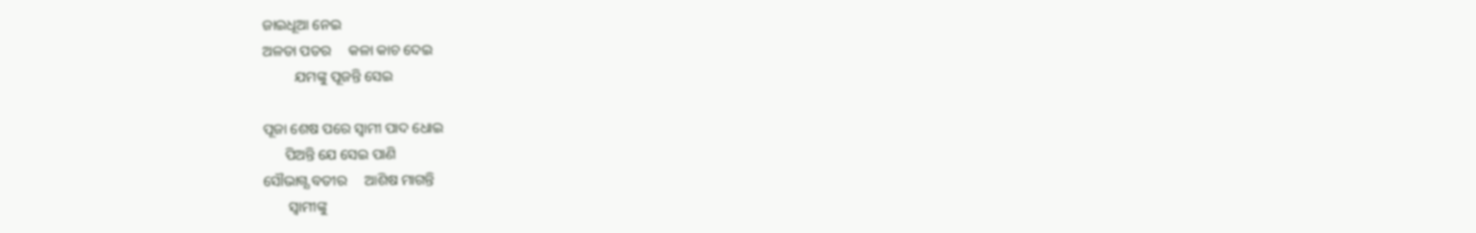ଜାଇଧୂଆ ନେଇ
ଅଳତା ପତର     କଳା କାଚ ଦେଇ
         ଯମଙ୍କୁ ପୂଜନ୍ତି ସେଇ

ପୂଜା ଶେଷ ପରେ ସ୍ବାମୀ ପାଦ ଧୋଇ
      ପିଅନ୍ତି ଯେ ସେଇ ପାଣି
ସୌଭାଗ୍ଯ ବତୀର     ଆଶିଷ ମାଗନ୍ତି
       ସ୍ବାମୀଙ୍କୁ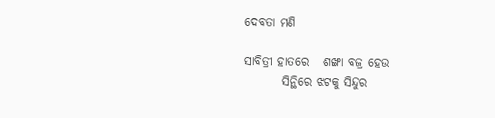ଦେବତା ମଣି

ସାବିତ୍ରୀ ହାତରେ   ଶଙ୍ଖା ବଜ୍ର ହେଉ
        ସିନ୍ଥିରେ ଝଟକୁ ସିନ୍ଦୁର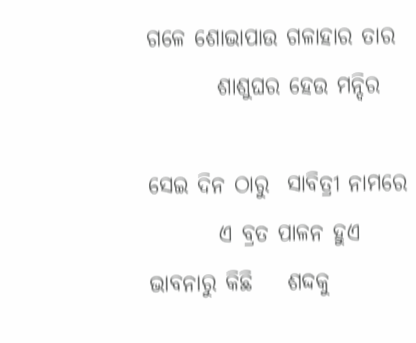ଗଳେ ଶୋଭାପାଉ ଗଳାହାର ତାର
        ଶାଶୁଘର ହେଉ ମନ୍ଦିର

ସେଇ ଦିନ ଠାରୁ  ସାବିତ୍ରୀ ନାମରେ
        ଏ ବ୍ରତ ପାଳନ ହୁଏ
ଭାବନାରୁ କିଛି    ଶଦ୍ଦକୁ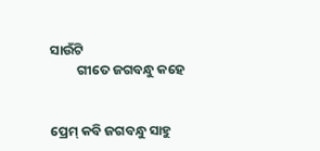ସାଉଁଟି
         ଗୀତେ ଜଗବନ୍ଧୁ କହେ


ପ୍ରେମ୍ କବି ଜଗବନ୍ଧୁ ସାହୁ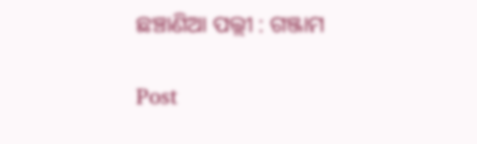ଛଞ୍ଚାଣିଆ ପଲ୍ଲୀ : ଗଞ୍ଜାମ

Post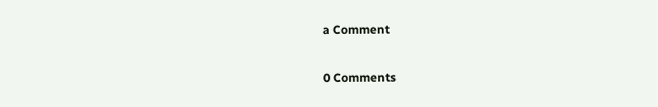a Comment

0 Comments